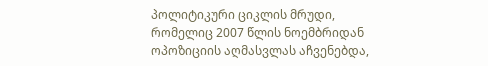პოლიტიკური ციკლის მრუდი, რომელიც 2007 წლის ნოემბრიდან ოპოზიციის აღმასვლას აჩვენებდა,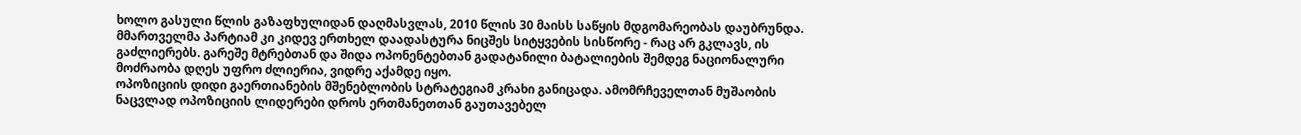ხოლო გასული წლის გაზაფხულიდან დაღმასვლას, 2010 წლის 30 მაისს საწყის მდგომარეობას დაუბრუნდა. მმართველმა პარტიამ კი კიდევ ერთხელ დაადასტურა ნიცშეს სიტყვების სისწორე - რაც არ გკლავს, ის გაძლიერებს. გარეშე მტრებთან და შიდა ოპონენტებთან გადატანილი ბატალიების შემდეგ ნაციონალური მოძრაობა დღეს უფრო ძლიერია, ვიდრე აქამდე იყო.
ოპოზიციის დიდი გაერთიანების მშენებლობის სტრატეგიამ კრახი განიცადა. ამომრჩეველთან მუშაობის ნაცვლად ოპოზიციის ლიდერები დროს ერთმანეთთან გაუთავებელ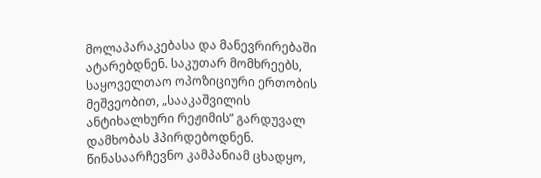მოლაპარაკებასა და მანევრირებაში ატარებდნენ. საკუთარ მომხრეებს, საყოველთაო ოპოზიციური ერთობის მეშვეობით, „სააკაშვილის ანტიხალხური რეჟიმის” გარდუვალ დამხობას ჰპირდებოდნენ. წინასაარჩევნო კამპანიამ ცხადყო,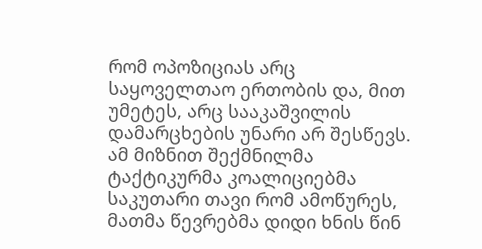რომ ოპოზიციას არც საყოველთაო ერთობის და, მით უმეტეს, არც სააკაშვილის დამარცხების უნარი არ შესწევს. ამ მიზნით შექმნილმა ტაქტიკურმა კოალიციებმა საკუთარი თავი რომ ამოწურეს, მათმა წევრებმა დიდი ხნის წინ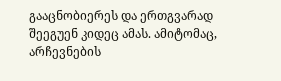გააცნობიერეს და ერთგვარად შეეგუენ კიდეც ამას. ამიტომაც, არჩევნების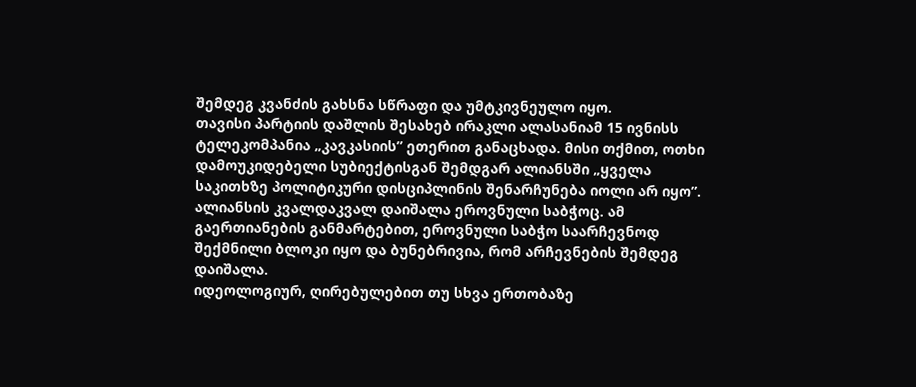შემდეგ კვანძის გახსნა სწრაფი და უმტკივნეულო იყო.
თავისი პარტიის დაშლის შესახებ ირაკლი ალასანიამ 15 ივნისს ტელეკომპანია „კავკასიის” ეთერით განაცხადა. მისი თქმით, ოთხი დამოუკიდებელი სუბიექტისგან შემდგარ ალიანსში „ყველა საკითხზე პოლიტიკური დისციპლინის შენარჩუნება იოლი არ იყო”.
ალიანსის კვალდაკვალ დაიშალა ეროვნული საბჭოც. ამ გაერთიანების განმარტებით, ეროვნული საბჭო საარჩევნოდ შექმნილი ბლოკი იყო და ბუნებრივია, რომ არჩევნების შემდეგ დაიშალა.
იდეოლოგიურ, ღირებულებით თუ სხვა ერთობაზე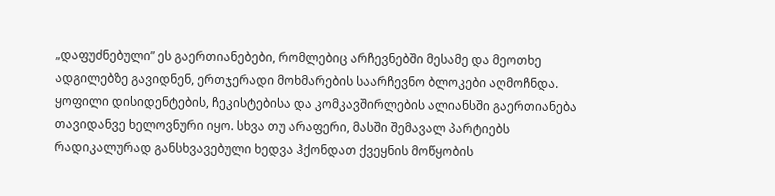„დაფუძნებული” ეს გაერთიანებები, რომლებიც არჩევნებში მესამე და მეოთხე ადგილებზე გავიდნენ, ერთჯერადი მოხმარების საარჩევნო ბლოკები აღმოჩნდა.
ყოფილი დისიდენტების, ჩეკისტებისა და კომკავშირლების ალიანსში გაერთიანება თავიდანვე ხელოვნური იყო. სხვა თუ არაფერი, მასში შემავალ პარტიებს რადიკალურად განსხვავებული ხედვა ჰქონდათ ქვეყნის მოწყობის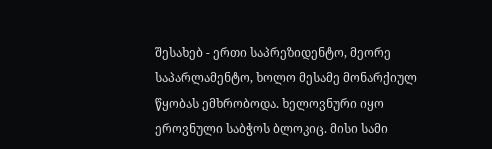შესახებ - ერთი საპრეზიდენტო, მეორე საპარლამენტო, ხოლო მესამე მონარქიულ წყობას ემხრობოდა. ხელოვნური იყო ეროვნული საბჭოს ბლოკიც. მისი სამი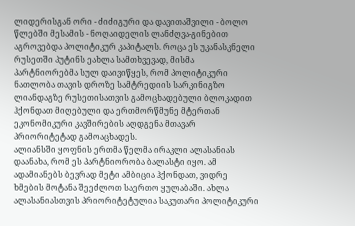ლიდერისგან ორი - ძიძიგური და დავითაშვილი - ბოლო წლებში მესამის - ნოღაიდელის ლანძღვა-გინებით აგროვებდა პოლიტიკურ კაპიტალს. როცა ეს უკანასკნელი რუსეთში პუტინს ეახლა სამთხვევად, მისმა პარტნიორებმა სულ დაივიწყეს, რომ პოლიტიკური ნათლობა თავის დროზე სამტრედიის სარკინიგზო ლიანდაგზე რუსეთისათვის გამოცხადებული ბლოკადით ჰქონდათ მიღებული და ერთმორწმუნე მტერთან ეკონომიკური კავშირების აღდგენა მთავარ პრიორიტეტად გამოაცხადეს.
ალიანსში ყოფნის ერთმა წელმა ირაკლი ალასანიას დაანახა, რომ ეს პარტნიორობა ბალასტი იყო. ამ ადამიანებს ბევრად მეტი ამბიცია ჰქონდათ, ვიდრე ხმების მოტანა შეეძლოთ საერთო ყულაბაში. ახლა ალასანიასთვის პრიორიტეტულია საკუთარი პოლიტიკური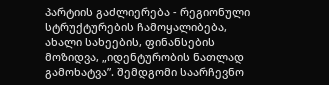პარტიის გაძლიერება - რეგიონული სტრუქტურების ჩამოყალიბება, ახალი სახეების, ფინანსების მოზიდვა, „იდენტურობის ნათლად გამოხატვა”. შემდგომი საარჩევნო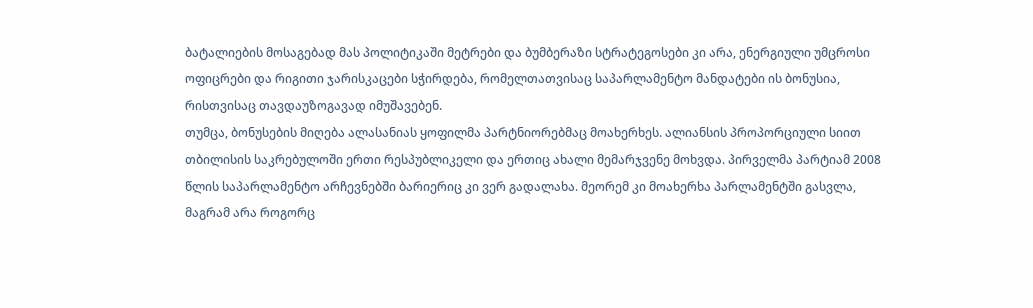ბატალიების მოსაგებად მას პოლიტიკაში მეტრები და ბუმბერაზი სტრატეგოსები კი არა, ენერგიული უმცროსი ოფიცრები და რიგითი ჯარისკაცები სჭირდება, რომელთათვისაც საპარლამენტო მანდატები ის ბონუსია, რისთვისაც თავდაუზოგავად იმუშავებენ.
თუმცა, ბონუსების მიღება ალასანიას ყოფილმა პარტნიორებმაც მოახერხეს. ალიანსის პროპორციული სიით თბილისის საკრებულოში ერთი რესპუბლიკელი და ერთიც ახალი მემარჯვენე მოხვდა. პირველმა პარტიამ 2008 წლის საპარლამენტო არჩევნებში ბარიერიც კი ვერ გადალახა. მეორემ კი მოახერხა პარლამენტში გასვლა, მაგრამ არა როგორც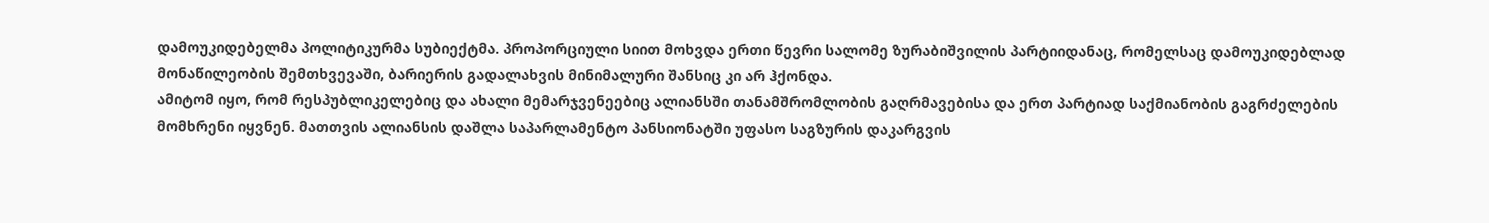დამოუკიდებელმა პოლიტიკურმა სუბიექტმა. პროპორციული სიით მოხვდა ერთი წევრი სალომე ზურაბიშვილის პარტიიდანაც, რომელსაც დამოუკიდებლად მონაწილეობის შემთხვევაში, ბარიერის გადალახვის მინიმალური შანსიც კი არ ჰქონდა.
ამიტომ იყო, რომ რესპუბლიკელებიც და ახალი მემარჯვენეებიც ალიანსში თანამშრომლობის გაღრმავებისა და ერთ პარტიად საქმიანობის გაგრძელების მომხრენი იყვნენ. მათთვის ალიანსის დაშლა საპარლამენტო პანსიონატში უფასო საგზურის დაკარგვის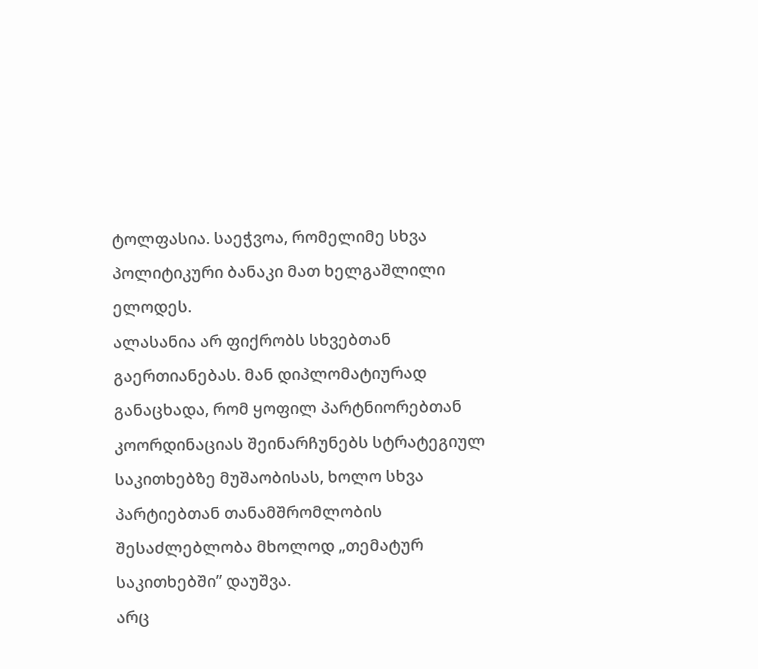ტოლფასია. საეჭვოა, რომელიმე სხვა პოლიტიკური ბანაკი მათ ხელგაშლილი ელოდეს.
ალასანია არ ფიქრობს სხვებთან გაერთიანებას. მან დიპლომატიურად განაცხადა, რომ ყოფილ პარტნიორებთან კოორდინაციას შეინარჩუნებს სტრატეგიულ საკითხებზე მუშაობისას, ხოლო სხვა პარტიებთან თანამშრომლობის შესაძლებლობა მხოლოდ „თემატურ საკითხებში” დაუშვა.
არც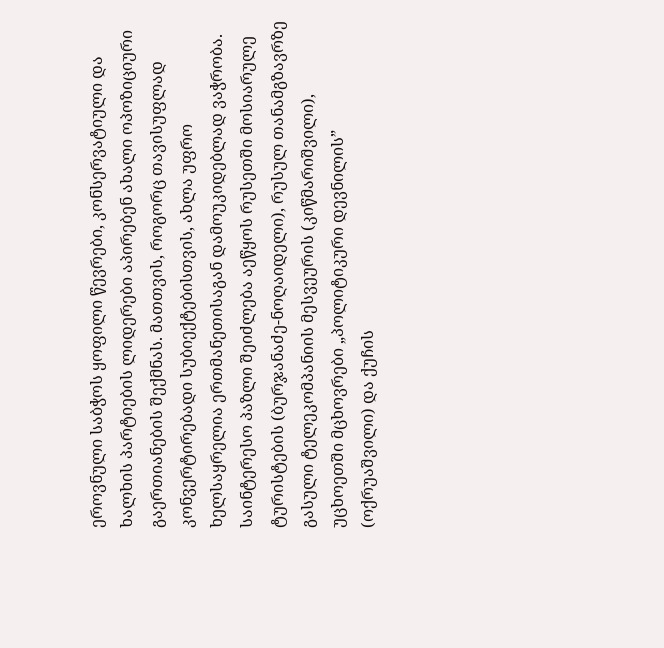ეროვნული საბჭოს ყოფილი წევრები, კონსერვატიული და ხალხის პარტიების ლიდერები აპირებენ ახალი ოპოზიციური გაერთიანების შექმნას. მათთვის, როგორც თავისუფლად კონვერტირებადი სუბიექტებისთვის, ახლა უფრო ხელსაყრელია ერთმანეთისაგან დამოუკიდებლად ვაჭრობა.
საინტერესო პაზლი შეიძლება აეწყოს რუსეთში მოსიარულე ტურისტების (ბურჯანაძე-ნოღაიდელი), რუსულ თანამგზავრზე გასული ტელეკომპანიის მესვეურის (კიწმარიშვილი), უცხოეთში მცხოვრები „პოლიტიკური დევნილის” (ოქრუაშვილი) და ქუჩის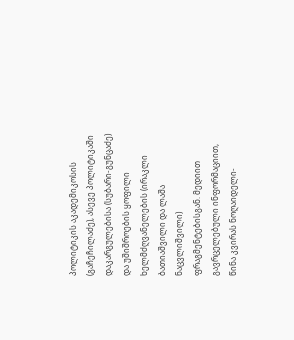პოლიტიკის აკადემიკოსის (გაჩეჩილაძე), ასევე პოლიტიკაში დაკარგულებისა (სუბარი-გუნცაძე) და უშიშროების ყოფილი ხელმძღვანელების (ირაკლი ბათიაშვილი და ლაშა ნაცვლიშვილი) ფრაგმენტებისგან. მედიით გავრცელებული ინფორმაციით, წინა კვირას ნოღაიდელი-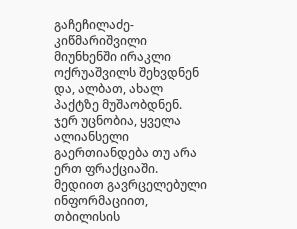გაჩეჩილაძე-კიწმარიშვილი მიუნხენში ირაკლი ოქრუაშვილს შეხვდნენ და, ალბათ, ახალ პაქტზე მუშაობდნენ.
ჯერ უცნობია, ყველა ალიანსელი გაერთიანდება თუ არა ერთ ფრაქციაში. მედიით გავრცელებული ინფორმაციით, თბილისის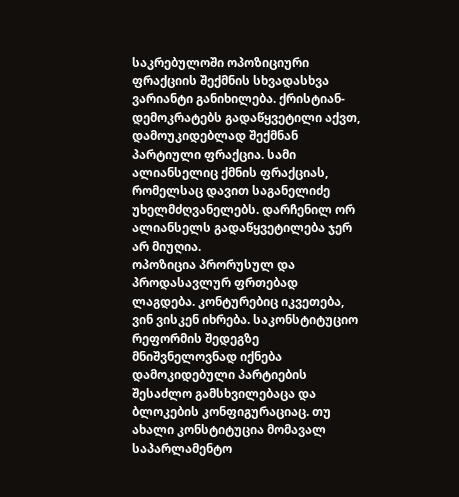საკრებულოში ოპოზიციური ფრაქციის შექმნის სხვადასხვა ვარიანტი განიხილება. ქრისტიან-დემოკრატებს გადაწყვეტილი აქვთ, დამოუკიდებლად შექმნან პარტიული ფრაქცია. სამი ალიანსელიც ქმნის ფრაქციას, რომელსაც დავით საგანელიძე უხელმძღვანელებს. დარჩენილ ორ ალიანსელს გადაწყვეტილება ჯერ არ მიუღია.
ოპოზიცია პრორუსულ და პროდასავლურ ფრთებად ლაგდება. კონტურებიც იკვეთება, ვინ ვისკენ იხრება. საკონსტიტუციო რეფორმის შედეგზე მნიშვნელოვნად იქნება დამოკიდებული პარტიების შესაძლო გამსხვილებაცა და ბლოკების კონფიგურაციაც. თუ ახალი კონსტიტუცია მომავალ საპარლამენტო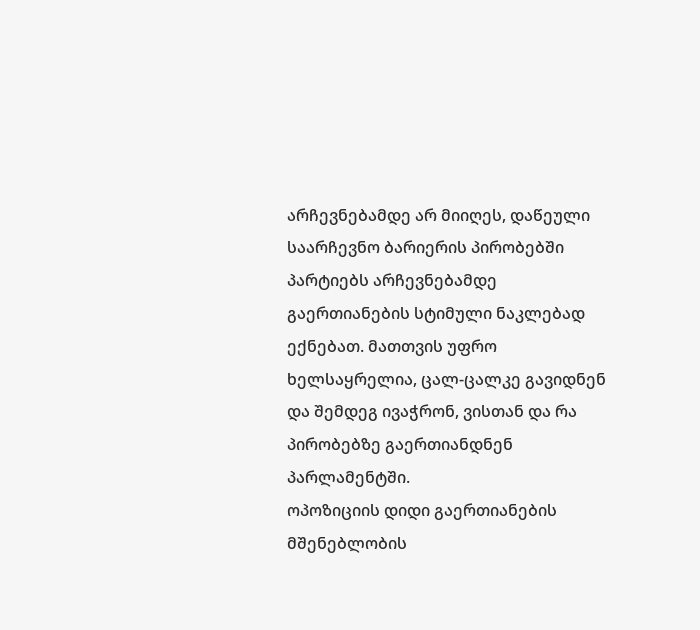არჩევნებამდე არ მიიღეს, დაწეული საარჩევნო ბარიერის პირობებში პარტიებს არჩევნებამდე გაერთიანების სტიმული ნაკლებად ექნებათ. მათთვის უფრო ხელსაყრელია, ცალ-ცალკე გავიდნენ და შემდეგ ივაჭრონ, ვისთან და რა პირობებზე გაერთიანდნენ პარლამენტში.
ოპოზიციის დიდი გაერთიანების მშენებლობის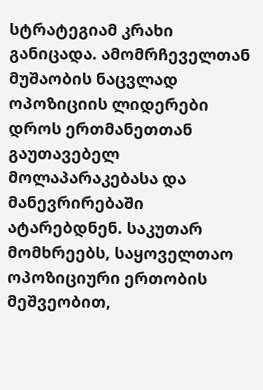სტრატეგიამ კრახი განიცადა. ამომრჩეველთან მუშაობის ნაცვლად ოპოზიციის ლიდერები დროს ერთმანეთთან გაუთავებელ მოლაპარაკებასა და მანევრირებაში ატარებდნენ. საკუთარ მომხრეებს, საყოველთაო ოპოზიციური ერთობის მეშვეობით,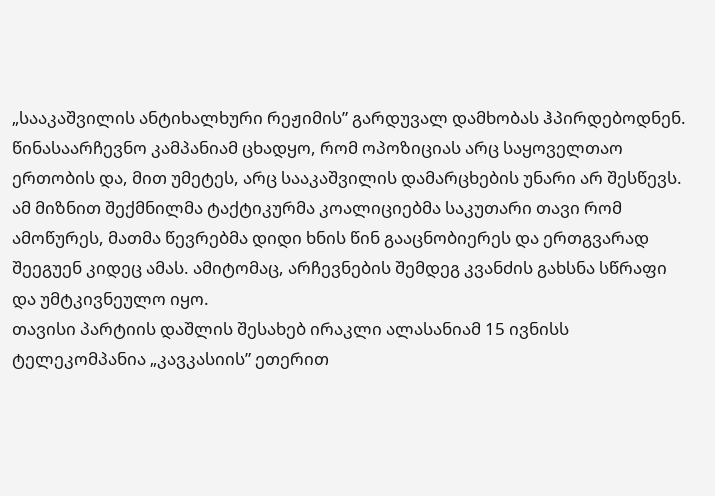„სააკაშვილის ანტიხალხური რეჟიმის” გარდუვალ დამხობას ჰპირდებოდნენ. წინასაარჩევნო კამპანიამ ცხადყო, რომ ოპოზიციას არც საყოველთაო ერთობის და, მით უმეტეს, არც სააკაშვილის დამარცხების უნარი არ შესწევს. ამ მიზნით შექმნილმა ტაქტიკურმა კოალიციებმა საკუთარი თავი რომ ამოწურეს, მათმა წევრებმა დიდი ხნის წინ გააცნობიერეს და ერთგვარად შეეგუენ კიდეც ამას. ამიტომაც, არჩევნების შემდეგ კვანძის გახსნა სწრაფი და უმტკივნეულო იყო.
თავისი პარტიის დაშლის შესახებ ირაკლი ალასანიამ 15 ივნისს ტელეკომპანია „კავკასიის” ეთერით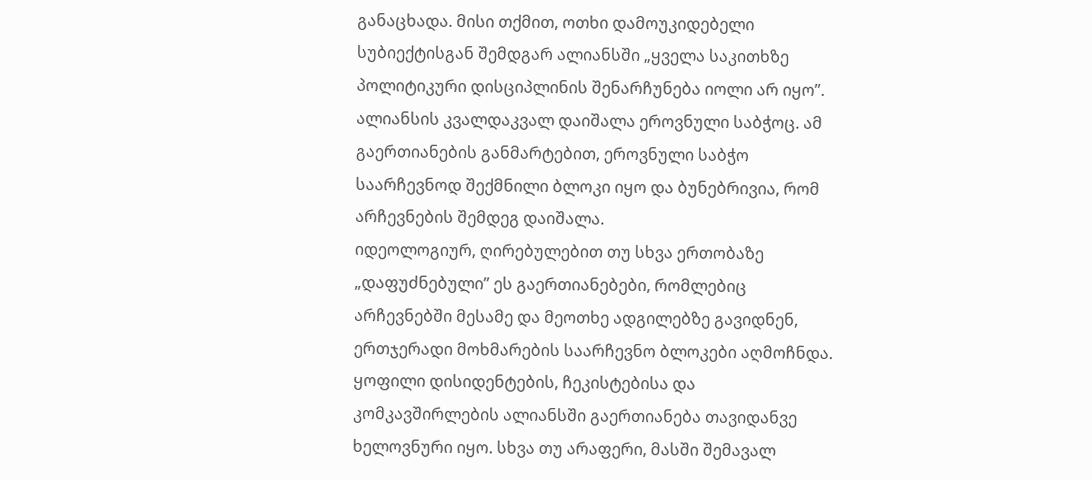განაცხადა. მისი თქმით, ოთხი დამოუკიდებელი სუბიექტისგან შემდგარ ალიანსში „ყველა საკითხზე პოლიტიკური დისციპლინის შენარჩუნება იოლი არ იყო”.
ალიანსის კვალდაკვალ დაიშალა ეროვნული საბჭოც. ამ გაერთიანების განმარტებით, ეროვნული საბჭო საარჩევნოდ შექმნილი ბლოკი იყო და ბუნებრივია, რომ არჩევნების შემდეგ დაიშალა.
იდეოლოგიურ, ღირებულებით თუ სხვა ერთობაზე „დაფუძნებული” ეს გაერთიანებები, რომლებიც არჩევნებში მესამე და მეოთხე ადგილებზე გავიდნენ, ერთჯერადი მოხმარების საარჩევნო ბლოკები აღმოჩნდა.
ყოფილი დისიდენტების, ჩეკისტებისა და კომკავშირლების ალიანსში გაერთიანება თავიდანვე ხელოვნური იყო. სხვა თუ არაფერი, მასში შემავალ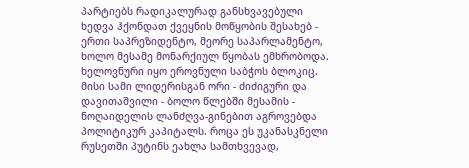პარტიებს რადიკალურად განსხვავებული ხედვა ჰქონდათ ქვეყნის მოწყობის შესახებ - ერთი საპრეზიდენტო, მეორე საპარლამენტო, ხოლო მესამე მონარქიულ წყობას ემხრობოდა. ხელოვნური იყო ეროვნული საბჭოს ბლოკიც. მისი სამი ლიდერისგან ორი - ძიძიგური და დავითაშვილი - ბოლო წლებში მესამის - ნოღაიდელის ლანძღვა-გინებით აგროვებდა პოლიტიკურ კაპიტალს. როცა ეს უკანასკნელი რუსეთში პუტინს ეახლა სამთხვევად,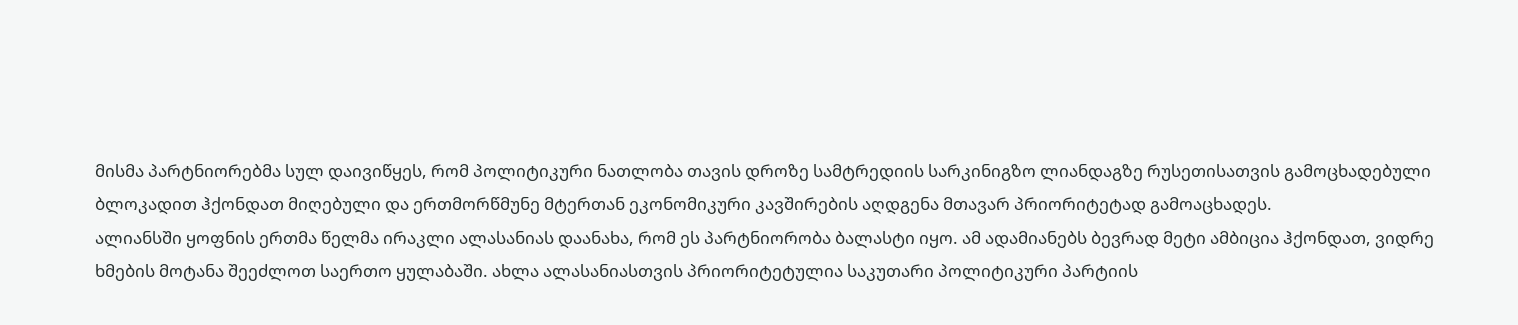მისმა პარტნიორებმა სულ დაივიწყეს, რომ პოლიტიკური ნათლობა თავის დროზე სამტრედიის სარკინიგზო ლიანდაგზე რუსეთისათვის გამოცხადებული ბლოკადით ჰქონდათ მიღებული და ერთმორწმუნე მტერთან ეკონომიკური კავშირების აღდგენა მთავარ პრიორიტეტად გამოაცხადეს.
ალიანსში ყოფნის ერთმა წელმა ირაკლი ალასანიას დაანახა, რომ ეს პარტნიორობა ბალასტი იყო. ამ ადამიანებს ბევრად მეტი ამბიცია ჰქონდათ, ვიდრე ხმების მოტანა შეეძლოთ საერთო ყულაბაში. ახლა ალასანიასთვის პრიორიტეტულია საკუთარი პოლიტიკური პარტიის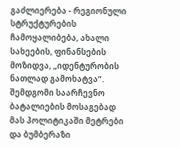გაძლიერება - რეგიონული სტრუქტურების ჩამოყალიბება, ახალი სახეების, ფინანსების მოზიდვა, „იდენტურობის ნათლად გამოხატვა”. შემდგომი საარჩევნო ბატალიების მოსაგებად მას პოლიტიკაში მეტრები და ბუმბერაზი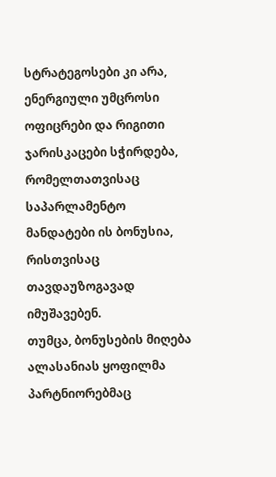სტრატეგოსები კი არა, ენერგიული უმცროსი ოფიცრები და რიგითი ჯარისკაცები სჭირდება, რომელთათვისაც საპარლამენტო მანდატები ის ბონუსია, რისთვისაც თავდაუზოგავად იმუშავებენ.
თუმცა, ბონუსების მიღება ალასანიას ყოფილმა პარტნიორებმაც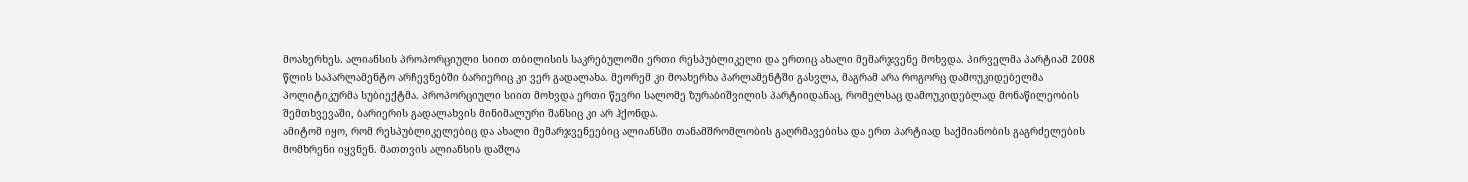მოახერხეს. ალიანსის პროპორციული სიით თბილისის საკრებულოში ერთი რესპუბლიკელი და ერთიც ახალი მემარჯვენე მოხვდა. პირველმა პარტიამ 2008 წლის საპარლამენტო არჩევნებში ბარიერიც კი ვერ გადალახა. მეორემ კი მოახერხა პარლამენტში გასვლა, მაგრამ არა როგორც დამოუკიდებელმა პოლიტიკურმა სუბიექტმა. პროპორციული სიით მოხვდა ერთი წევრი სალომე ზურაბიშვილის პარტიიდანაც, რომელსაც დამოუკიდებლად მონაწილეობის შემთხვევაში, ბარიერის გადალახვის მინიმალური შანსიც კი არ ჰქონდა.
ამიტომ იყო, რომ რესპუბლიკელებიც და ახალი მემარჯვენეებიც ალიანსში თანამშრომლობის გაღრმავებისა და ერთ პარტიად საქმიანობის გაგრძელების მომხრენი იყვნენ. მათთვის ალიანსის დაშლა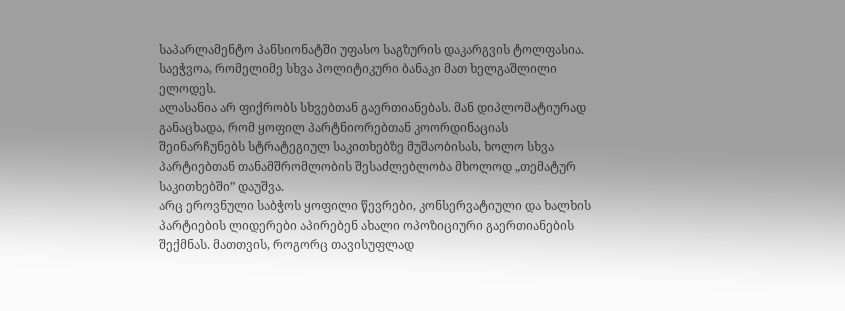საპარლამენტო პანსიონატში უფასო საგზურის დაკარგვის ტოლფასია. საეჭვოა, რომელიმე სხვა პოლიტიკური ბანაკი მათ ხელგაშლილი ელოდეს.
ალასანია არ ფიქრობს სხვებთან გაერთიანებას. მან დიპლომატიურად განაცხადა, რომ ყოფილ პარტნიორებთან კოორდინაციას შეინარჩუნებს სტრატეგიულ საკითხებზე მუშაობისას, ხოლო სხვა პარტიებთან თანამშრომლობის შესაძლებლობა მხოლოდ „თემატურ საკითხებში” დაუშვა.
არც ეროვნული საბჭოს ყოფილი წევრები, კონსერვატიული და ხალხის პარტიების ლიდერები აპირებენ ახალი ოპოზიციური გაერთიანების შექმნას. მათთვის, როგორც თავისუფლად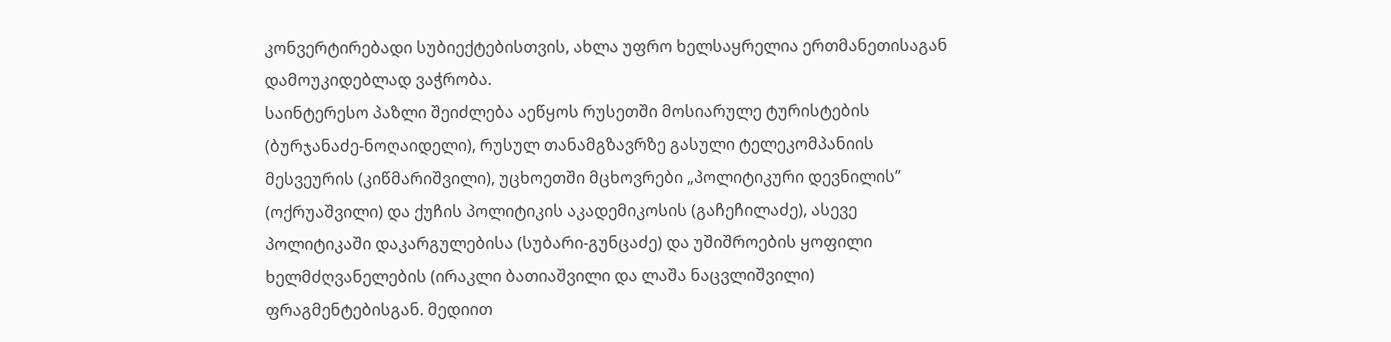კონვერტირებადი სუბიექტებისთვის, ახლა უფრო ხელსაყრელია ერთმანეთისაგან დამოუკიდებლად ვაჭრობა.
საინტერესო პაზლი შეიძლება აეწყოს რუსეთში მოსიარულე ტურისტების (ბურჯანაძე-ნოღაიდელი), რუსულ თანამგზავრზე გასული ტელეკომპანიის მესვეურის (კიწმარიშვილი), უცხოეთში მცხოვრები „პოლიტიკური დევნილის” (ოქრუაშვილი) და ქუჩის პოლიტიკის აკადემიკოსის (გაჩეჩილაძე), ასევე პოლიტიკაში დაკარგულებისა (სუბარი-გუნცაძე) და უშიშროების ყოფილი ხელმძღვანელების (ირაკლი ბათიაშვილი და ლაშა ნაცვლიშვილი) ფრაგმენტებისგან. მედიით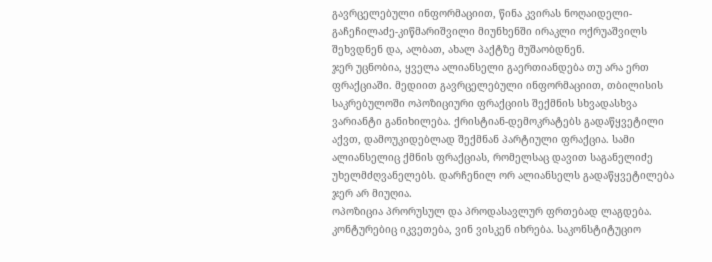გავრცელებული ინფორმაციით, წინა კვირას ნოღაიდელი-გაჩეჩილაძე-კიწმარიშვილი მიუნხენში ირაკლი ოქრუაშვილს შეხვდნენ და, ალბათ, ახალ პაქტზე მუშაობდნენ.
ჯერ უცნობია, ყველა ალიანსელი გაერთიანდება თუ არა ერთ ფრაქციაში. მედიით გავრცელებული ინფორმაციით, თბილისის საკრებულოში ოპოზიციური ფრაქციის შექმნის სხვადასხვა ვარიანტი განიხილება. ქრისტიან-დემოკრატებს გადაწყვეტილი აქვთ, დამოუკიდებლად შექმნან პარტიული ფრაქცია. სამი ალიანსელიც ქმნის ფრაქციას, რომელსაც დავით საგანელიძე უხელმძღვანელებს. დარჩენილ ორ ალიანსელს გადაწყვეტილება ჯერ არ მიუღია.
ოპოზიცია პრორუსულ და პროდასავლურ ფრთებად ლაგდება. კონტურებიც იკვეთება, ვინ ვისკენ იხრება. საკონსტიტუციო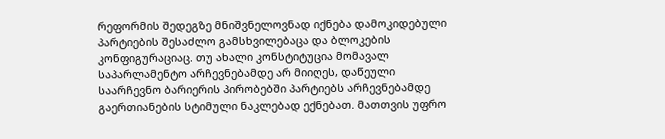რეფორმის შედეგზე მნიშვნელოვნად იქნება დამოკიდებული პარტიების შესაძლო გამსხვილებაცა და ბლოკების კონფიგურაციაც. თუ ახალი კონსტიტუცია მომავალ საპარლამენტო არჩევნებამდე არ მიიღეს, დაწეული საარჩევნო ბარიერის პირობებში პარტიებს არჩევნებამდე გაერთიანების სტიმული ნაკლებად ექნებათ. მათთვის უფრო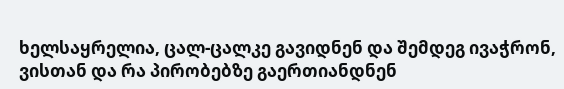ხელსაყრელია, ცალ-ცალკე გავიდნენ და შემდეგ ივაჭრონ, ვისთან და რა პირობებზე გაერთიანდნენ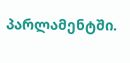პარლამენტში.